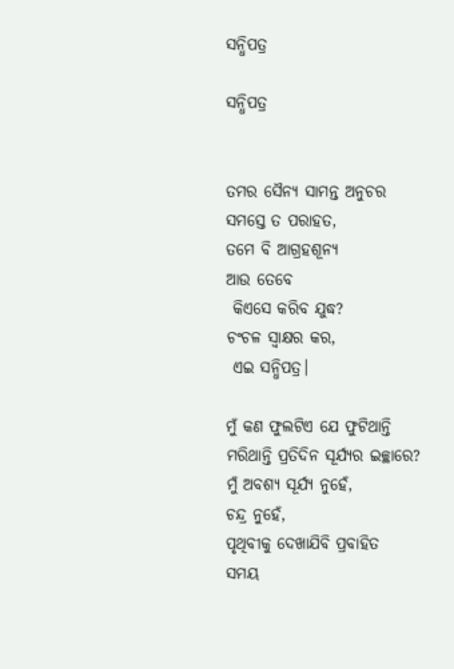ସନ୍ଧିପତ୍ର

ସନ୍ଧିପତ୍ର


ତମର ସୈନ୍ୟ ସାମନ୍ତ ଅନୁଚର
ସମସ୍ତେ ତ ପରାହତ,
ତମେ ବି ଆଗ୍ରହଶୂନ୍ୟ
ଆଉ ତେବେ
 କିଏସେ କରିବ ଯୁଦ୍ଧ?
ଚଂଚଳ ସ୍ଵାକ୍ଷର କର,
 ଏଇ ସନ୍ଧିପତ୍ର।

ମୁଁ କଣ ଫୁଲଟିଏ ଯେ ଫୁଟିଥାନ୍ତି
ମରିଥାନ୍ତି ପ୍ରତିଦିନ ସୂର୍ଯ୍ୟର ଇଚ୍ଛାରେ?
ମୁଁ ଅବଶ୍ୟ ସୂର୍ଯ୍ୟ ନୁହେଁ,
ଚନ୍ଦ୍ର ନୁହେଁ,
ପୃଥିବୀକୁ ଦେଖାଯିବି ପ୍ରବାହିତ
ସମୟ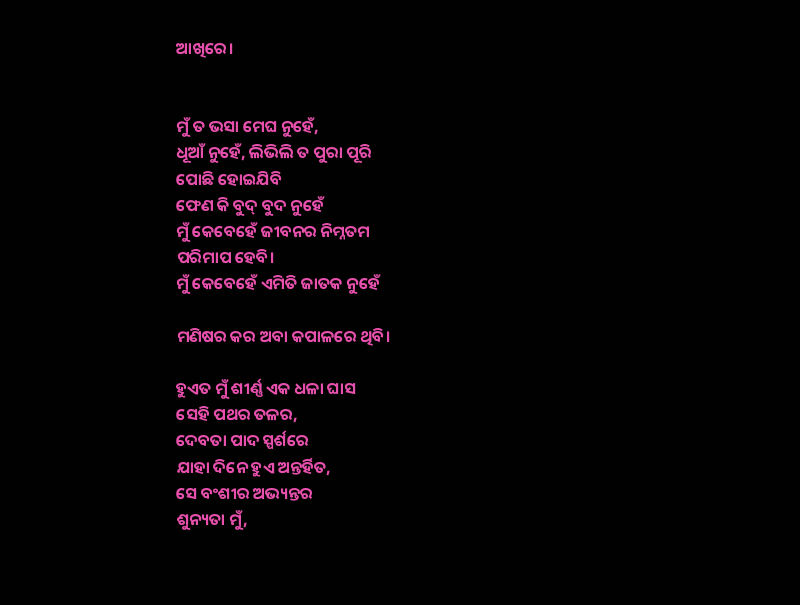ଆଖିରେ।


ମୁଁ ତ ଭସା ମେଘ ନୁହେଁ,
ଧୂଆଁ ନୁହେଁ, ଲିଭିଲି ତ ପୁରା ପୂରି
ପୋଛି ହୋଇଯିବି
ଫେଣ କି ବୁଦ୍ ବୁଦ ନୁହେଁ
ମୁଁ କେବେହେଁ ଜୀବନର ନିମ୍ନତମ
ପରିମାପ ହେବି।
ମୁଁ କେବେହେଁ ଏମିତି ଜାତକ ନୁହେଁ

ମଣିଷର କର ଅବା କପାଳରେ ଥିବି।

ହୁଏତ ମୁଁ ଶୀର୍ଣ୍ଣ ଏକ ଧଳା ଘାସ
ସେହି ପଥର ତଳର,
ଦେବତା ପାଦ ସ୍ପର୍ଶରେ
ଯାହା ଦିନେ ହୁଏ ଅନ୍ତର୍ହିତ,
ସେ ବଂଶୀର ଅଭ୍ୟନ୍ତର
ଶୁନ୍ୟତା ମୁଁ,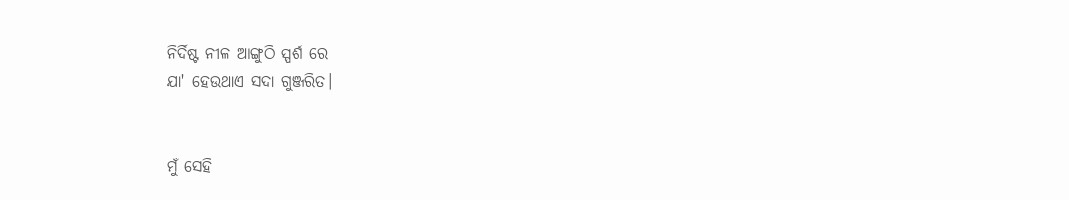ନିର୍ଦିଷ୍ଟ ନୀଳ ଆଙ୍ଗୁଠି ସ୍ପର୍ଶ ରେ
ଯା' ହେଉଥାଏ ସଦା ଗୁଞ୍ଜରିତ।


ମୁଁ ସେହି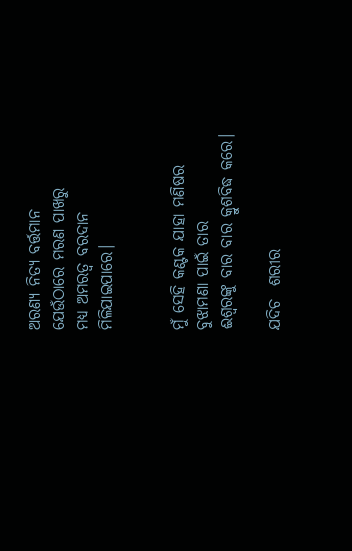ଅରଣ୍ୟ ନିତ୍ୟ ବର୍ତ୍ତମାନ
ଯେଉଁଠାରେ ମରଣ ପାଖରୁ
ମଧ୍ୟ ଅମରତ୍ୱ ବରଦାନ
ମିଳିଯାଇପାରେ।


ମୁଁ ସେହି କଣ୍ଟକ ଯାହା ମଣିଷର
ବୁଝାମଣା ପାଇଁ ତାର
ଈଶ୍ୱରଙ୍କୁ ବାର ବାର କ୍ରୁଶବିଦ୍ଧ କରେ।

ଯଦିଚ  ଶରୀର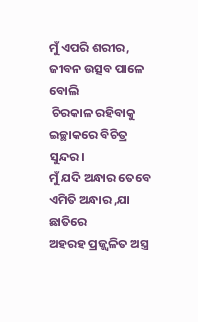ମୁଁ ଏପରି ଶରୀର,
ଜୀବନ ଉତ୍ସବ ପାଳେ ବୋଲି
 ଚିରକାଳ ରହିବାକୁ ଇଚ୍ଛାକରେ ବିଚିତ୍ର ସୁନ୍ଦର।
ମୁଁ ଯଦି ଅନ୍ଧାର ତେବେ
ଏମିତି ଅନ୍ଧାର ,ଯା ଛାତିରେ
ଅହରହ ପ୍ରଜ୍ଜ୍ଵଳିତ ଅସ୍ତ୍ର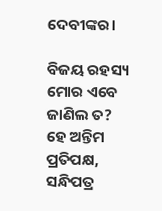ଦେବୀଙ୍କର।

ବିଜୟ ରହସ୍ୟ ମୋର ଏବେ
ଜାଣିଲ ତ?
ହେ ଅନ୍ତିମ ପ୍ରତିପକ୍ଷ,
ସନ୍ଧିପତ୍ର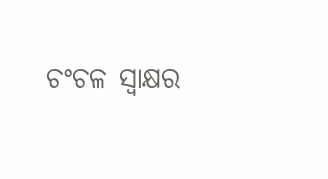ଚଂଚଳ ସ୍ଵାକ୍ଷର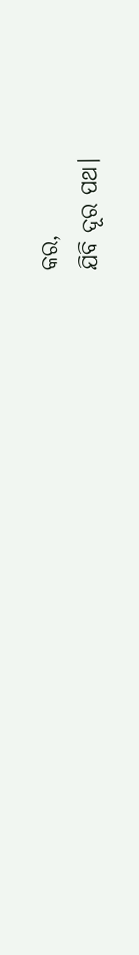କର,
ଯିବି ଦୂର ପଥ।